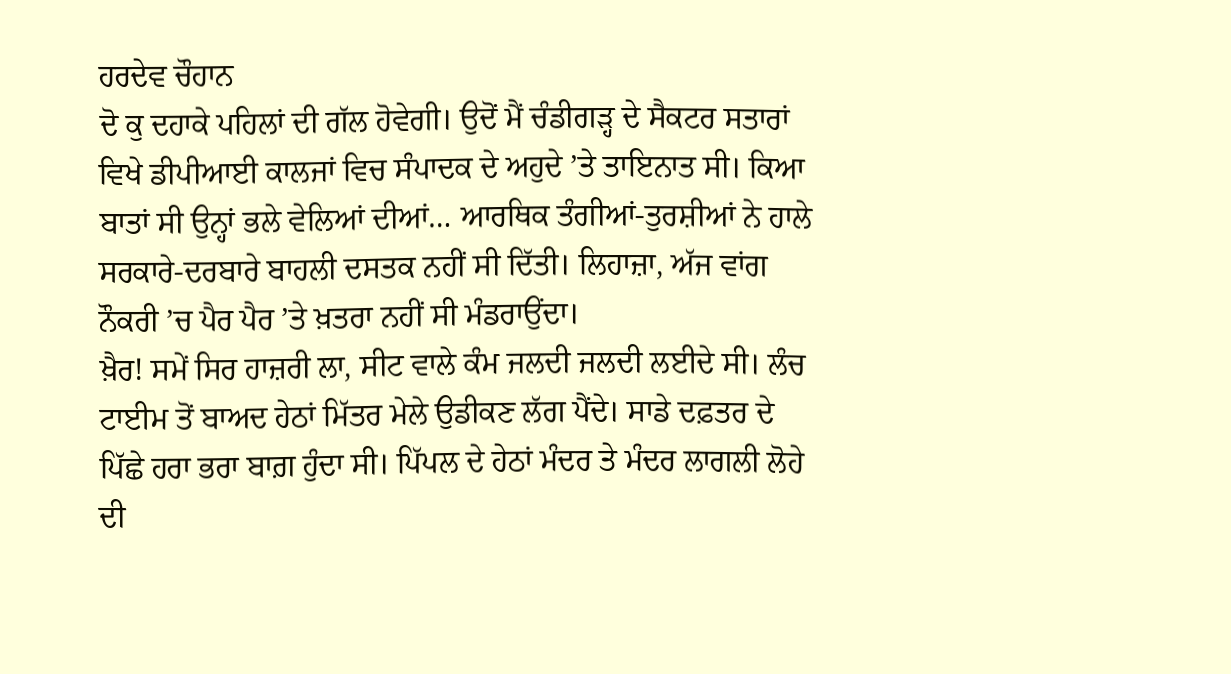ਹਰਦੇਵ ਚੌਹਾਨ
ਦੋ ਕੁ ਦਹਾਕੇ ਪਹਿਲਾਂ ਦੀ ਗੱਲ ਹੋਵੇਗੀ। ਉਦੋਂ ਮੈਂ ਚੰਡੀਗੜ੍ਹ ਦੇ ਸੈਕਟਰ ਸਤਾਰਾਂ ਵਿਖੇ ਡੀਪੀਆਈ ਕਾਲਜਾਂ ਵਿਚ ਸੰਪਾਦਕ ਦੇ ਅਹੁਦੇ ’ਤੇ ਤਾਇਨਾਤ ਸੀ। ਕਿਆ ਬਾਤਾਂ ਸੀ ਉਨ੍ਹਾਂ ਭਲੇ ਵੇਲਿਆਂ ਦੀਆਂ… ਆਰਥਿਕ ਤੰਗੀਆਂ-ਤੁਰਸ਼ੀਆਂ ਨੇ ਹਾਲੇ ਸਰਕਾਰੇ-ਦਰਬਾਰੇ ਬਾਹਲੀ ਦਸਤਕ ਨਹੀਂ ਸੀ ਦਿੱਤੀ। ਲਿਹਾਜ਼ਾ, ਅੱਜ ਵਾਂਗ ਨੌਕਰੀ ’ਚ ਪੈਰ ਪੈਰ ’ਤੇ ਖ਼ਤਰਾ ਨਹੀਂ ਸੀ ਮੰਡਰਾਉਂਦਾ।
ਖ਼ੈਰ! ਸਮੇਂ ਸਿਰ ਹਾਜ਼ਰੀ ਲਾ, ਸੀਟ ਵਾਲੇ ਕੰਮ ਜਲਦੀ ਜਲਦੀ ਲਈਦੇ ਸੀ। ਲੰਚ ਟਾਈਮ ਤੋਂ ਬਾਅਦ ਹੇਠਾਂ ਮਿੱਤਰ ਮੇਲੇ ਉਡੀਕਣ ਲੱਗ ਪੈਂਦੇ। ਸਾਡੇ ਦਫ਼ਤਰ ਦੇ ਪਿੱਛੇ ਹਰਾ ਭਰਾ ਬਾਗ਼ ਹੁੰਦਾ ਸੀ। ਪਿੱਪਲ ਦੇ ਹੇਠਾਂ ਮੰਦਰ ਤੇ ਮੰਦਰ ਲਾਗਲੀ ਲੋਹੇ ਦੀ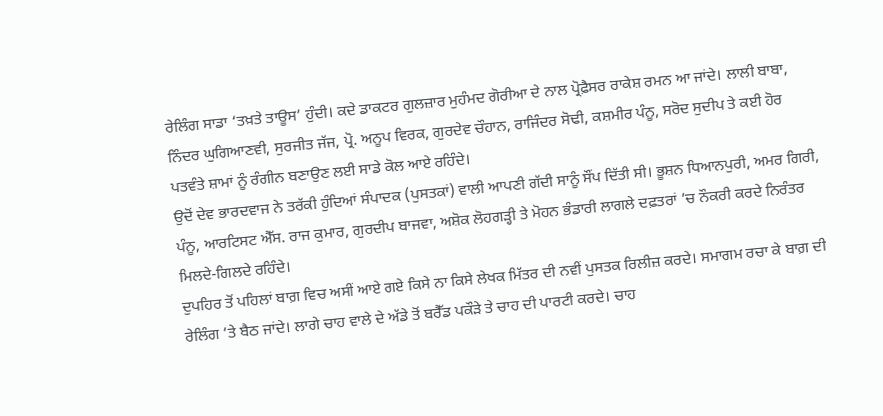ਰੇਲਿੰਗ ਸਾਡਾ ‘ਤਖ਼ਤੇ ਤਾਊਸ’ ਹੁੰਦੀ। ਕਦੇ ਡਾਕਟਰ ਗੁਲਜ਼ਾਰ ਮੁਹੰਮਦ ਗੋਰੀਆ ਦੇ ਨਾਲ ਪ੍ਰੋਫ਼ੈਸਰ ਰਾਕੇਸ਼ ਰਮਨ ਆ ਜਾਂਦੇ। ਲਾਲੀ ਬਾਬਾ, ਨਿੰਦਰ ਘੁਗਿਆਣਵੀ, ਸੁਰਜੀਤ ਜੱਜ, ਪ੍ਰੋ. ਅਨੂਪ ਵਿਰਕ, ਗੁਰਦੇਵ ਚੌਹਾਨ, ਰਾਜਿੰਦਰ ਸੋਢੀ, ਕਸ਼ਮੀਰ ਪੰਨੂ, ਸਰੋਦ ਸੁਦੀਪ ਤੇ ਕਈ ਹੋਰ ਪਤਵੰਤੇ ਸ਼ਾਮਾਂ ਨੂੰ ਰੰਗੀਨ ਬਣਾਉਣ ਲਈ ਸਾਡੇ ਕੋਲ ਆਏ ਰਹਿੰਦੇ।
ਉਦੋਂ ਦੇਵ ਭਾਰਦਵਾਜ ਨੇ ਤਰੱਕੀ ਹੁੰਦਿਆਂ ਸੰਪਾਦਕ (ਪੁਸਤਕਾਂ) ਵਾਲੀ ਆਪਣੀ ਗੱਦੀ ਸਾਨੂੰ ਸੌਂਪ ਦਿੱਤੀ ਸੀ। ਭੂਸ਼ਨ ਧਿਆਨਪੁਰੀ, ਅਮਰ ਗਿਰੀ, ਪੰਨੂ, ਆਰਟਿਸਟ ਐੱਸ. ਰਾਜ ਕੁਮਾਰ, ਗੁਰਦੀਪ ਬਾਜਵਾ, ਅਸ਼ੋਕ ਲੋਹਗੜ੍ਹੀ ਤੇ ਮੋਹਨ ਭੰਡਾਰੀ ਲਾਗਲੇ ਦਫ਼ਤਰਾਂ ’ਚ ਨੌਕਰੀ ਕਰਦੇ ਨਿਰੰਤਰ ਮਿਲਦੇ-ਗਿਲਦੇ ਰਹਿੰਦੇ।
ਦੁਪਹਿਰ ਤੋਂ ਪਹਿਲਾਂ ਬਾਗ਼ ਵਿਚ ਅਸੀਂ ਆਏ ਗਏ ਕਿਸੇ ਨਾ ਕਿਸੇ ਲੇਖਕ ਮਿੱਤਰ ਦੀ ਨਵੀਂ ਪੁਸਤਕ ਰਿਲੀਜ਼ ਕਰਦੇ। ਸਮਾਗਮ ਰਚਾ ਕੇ ਬਾਗ਼ ਦੀ ਰੇਲਿੰਗ ’ਤੇ ਬੈਠ ਜਾਂਦੇ। ਲਾਗੇ ਚਾਹ ਵਾਲੇ ਦੇ ਅੱਡੇ ਤੋਂ ਬਰੈੱਡ ਪਕੌੜੇ ਤੇ ਚਾਹ ਦੀ ਪਾਰਟੀ ਕਰਦੇ। ਚਾਹ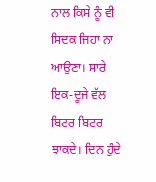ਨਾਲ ਕਿਸੇ ਨੂੰ ਵੀ ਸਿਦਕ ਜਿਹਾ ਨਾ ਆਉਣਾ। ਸਾਰੇ ਇਕ-ਦੂਜੇ ਵੱਲ ਬਿਟਰ ਬਿਟਰ ਝਾਕਦੇ। ਦਿਨ ਹੁੰਦੇ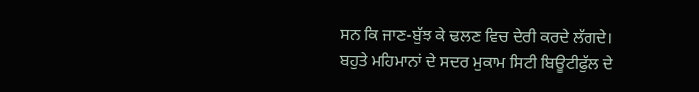ਸਨ ਕਿ ਜਾਣ-ਬੁੱਝ ਕੇ ਢਲਣ ਵਿਚ ਦੇਰੀ ਕਰਦੇ ਲੱਗਦੇ।
ਬਹੁਤੇ ਮਹਿਮਾਨਾਂ ਦੇ ਸਦਰ ਮੁਕਾਮ ਸਿਟੀ ਬਿਊਟੀਫੁੱਲ ਦੇ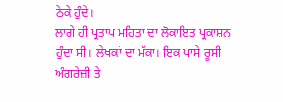ਠੇਕੇ ਹੁੰਦੇ।
ਲਾਗੇ ਹੀ ਪ੍ਰਤਾਪ ਮਹਿਤਾ ਦਾ ਲੋਕਾਇਤ ਪ੍ਰਕਾਸ਼ਨ ਹੁੰਦਾ ਸੀ। ਲੇਖਕਾਂ ਦਾ ਮੱਕਾ। ਇਕ ਪਾਸੇ ਰੂਸੀ ਅੰਗਰੇਜ਼ੀ ਤੇ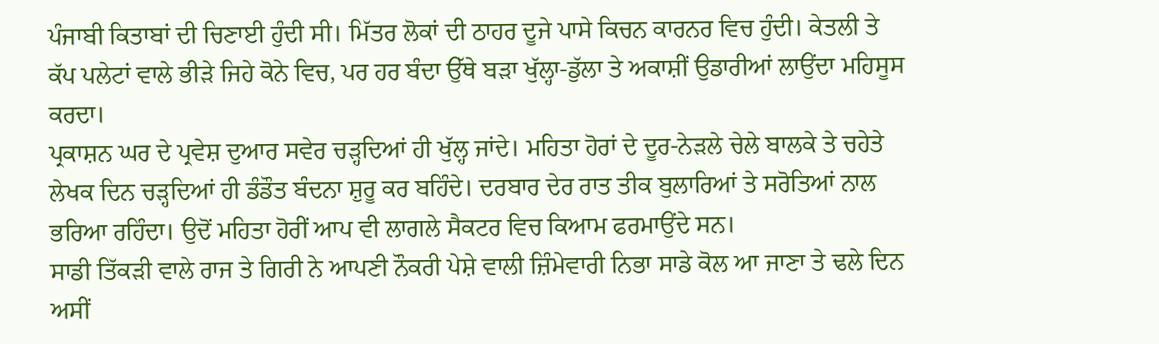ਪੰਜਾਬੀ ਕਿਤਾਬਾਂ ਦੀ ਚਿਣਾਈ ਹੁੰਦੀ ਸੀ। ਮਿੱਤਰ ਲੋਕਾਂ ਦੀ ਠਾਹਰ ਦੂਜੇ ਪਾਸੇ ਕਿਚਨ ਕਾਰਨਰ ਵਿਚ ਹੁੰਦੀ। ਕੇਤਲੀ ਤੇ ਕੱਪ ਪਲੇਟਾਂ ਵਾਲੇ ਭੀੜੇ ਜਿਹੇ ਕੋਨੇ ਵਿਚ, ਪਰ ਹਰ ਬੰਦਾ ਉੱਥੇ ਬੜਾ ਖੁੱਲ੍ਹਾ-ਡੁੱਲਾ ਤੇ ਅਕਾਸ਼ੀਂ ਉਡਾਰੀਆਂ ਲਾਉਂਦਾ ਮਹਿਸੂਸ ਕਰਦਾ।
ਪ੍ਰਕਾਸ਼ਨ ਘਰ ਦੇ ਪ੍ਰਵੇਸ਼ ਦੁਆਰ ਸਵੇਰ ਚੜ੍ਹਦਿਆਂ ਹੀ ਖੁੱਲ੍ਹ ਜਾਂਦੇ। ਮਹਿਤਾ ਹੋਰਾਂ ਦੇ ਦੂਰ-ਨੇੜਲੇ ਚੇਲੇ ਬਾਲਕੇ ਤੇ ਚਹੇਤੇ ਲੇਖਕ ਦਿਨ ਚੜ੍ਹਦਿਆਂ ਹੀ ਡੰਡੌਤ ਬੰਦਨਾ ਸ਼ੁਰੂ ਕਰ ਬਹਿੰਦੇ। ਦਰਬਾਰ ਦੇਰ ਰਾਤ ਤੀਕ ਬੁਲਾਰਿਆਂ ਤੇ ਸਰੋਤਿਆਂ ਨਾਲ ਭਰਿਆ ਰਹਿੰਦਾ। ਉਦੋਂ ਮਹਿਤਾ ਹੋਰੀਂ ਆਪ ਵੀ ਲਾਗਲੇ ਸੈਕਟਰ ਵਿਚ ਕਿਆਮ ਫਰਮਾਉਂਦੇ ਸਨ।
ਸਾਡੀ ਤਿੱਕੜੀ ਵਾਲੇ ਰਾਜ ਤੇ ਗਿਰੀ ਨੇ ਆਪਣੀ ਨੌਕਰੀ ਪੇਸ਼ੇ ਵਾਲੀ ਜ਼ਿੰਮੇਵਾਰੀ ਨਿਭਾ ਸਾਡੇ ਕੋਲ ਆ ਜਾਣਾ ਤੇ ਢਲੇ ਦਿਨ ਅਸੀਂ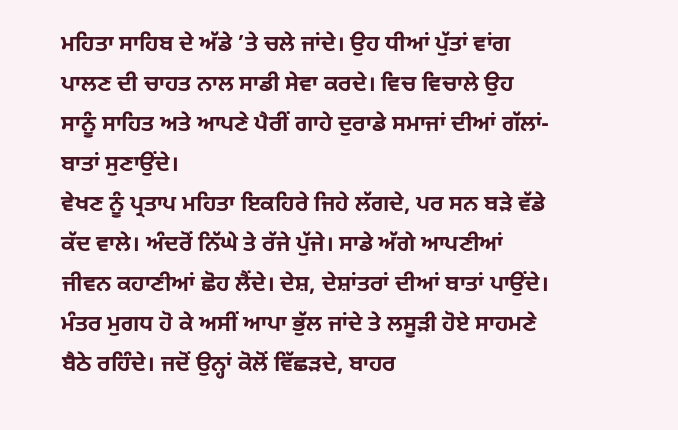ਮਹਿਤਾ ਸਾਹਿਬ ਦੇ ਅੱਡੇ ’ਤੇ ਚਲੇ ਜਾਂਦੇ। ਉਹ ਧੀਆਂ ਪੁੱਤਾਂ ਵਾਂਗ ਪਾਲਣ ਦੀ ਚਾਹਤ ਨਾਲ ਸਾਡੀ ਸੇਵਾ ਕਰਦੇ। ਵਿਚ ਵਿਚਾਲੇ ਉਹ ਸਾਨੂੰ ਸਾਹਿਤ ਅਤੇ ਆਪਣੇ ਪੈਰੀਂ ਗਾਹੇ ਦੁਰਾਡੇ ਸਮਾਜਾਂ ਦੀਆਂ ਗੱਲਾਂ-ਬਾਤਾਂ ਸੁਣਾਉਂਦੇ।
ਵੇਖਣ ਨੂੰ ਪ੍ਰਤਾਪ ਮਹਿਤਾ ਇਕਹਿਰੇ ਜਿਹੇ ਲੱਗਦੇ, ਪਰ ਸਨ ਬੜੇ ਵੱਡੇ ਕੱਦ ਵਾਲੇ। ਅੰਦਰੋਂ ਨਿੱਘੇ ਤੇ ਰੱਜੇ ਪੁੱਜੇ। ਸਾਡੇ ਅੱਗੇ ਆਪਣੀਆਂ ਜੀਵਨ ਕਹਾਣੀਆਂ ਛੋਹ ਲੈਂਦੇ। ਦੇਸ਼, ਦੇਸ਼ਾਂਤਰਾਂ ਦੀਆਂ ਬਾਤਾਂ ਪਾਉਂਦੇ। ਮੰਤਰ ਮੁਗਧ ਹੋ ਕੇ ਅਸੀਂ ਆਪਾ ਭੁੱਲ ਜਾਂਦੇ ਤੇ ਲਸੂੜੀ ਹੋਏ ਸਾਹਮਣੇ ਬੈਠੇ ਰਹਿੰਦੇ। ਜਦੋਂ ਉਨ੍ਹਾਂ ਕੋਲੋਂ ਵਿੱਛੜਦੇ, ਬਾਹਰ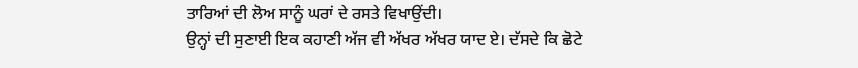ਤਾਰਿਆਂ ਦੀ ਲੋਅ ਸਾਨੂੰ ਘਰਾਂ ਦੇ ਰਸਤੇ ਵਿਖਾਉਂਦੀ।
ਉਨ੍ਹਾਂ ਦੀ ਸੁਣਾਈ ਇਕ ਕਹਾਣੀ ਅੱਜ ਵੀ ਅੱਖਰ ਅੱਖਰ ਯਾਦ ਏ। ਦੱਸਦੇ ਕਿ ਛੋਟੇ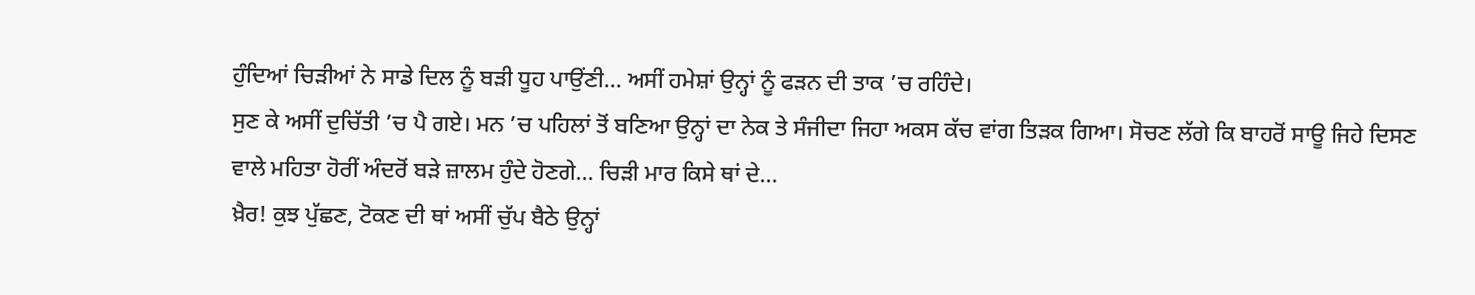ਹੁੰਦਿਆਂ ਚਿੜੀਆਂ ਨੇ ਸਾਡੇ ਦਿਲ ਨੂੰ ਬੜੀ ਧੂਹ ਪਾਉਂਣੀ… ਅਸੀਂ ਹਮੇਸ਼ਾਂ ਉਨ੍ਹਾਂ ਨੂੰ ਫੜਨ ਦੀ ਤਾਕ ’ਚ ਰਹਿੰਦੇ।
ਸੁਣ ਕੇ ਅਸੀਂ ਦੁਚਿੱਤੀ ’ਚ ਪੈ ਗਏ। ਮਨ ’ਚ ਪਹਿਲਾਂ ਤੋਂ ਬਣਿਆ ਉਨ੍ਹਾਂ ਦਾ ਨੇਕ ਤੇ ਸੰਜੀਦਾ ਜਿਹਾ ਅਕਸ ਕੱਚ ਵਾਂਗ ਤਿੜਕ ਗਿਆ। ਸੋਚਣ ਲੱਗੇ ਕਿ ਬਾਹਰੋਂ ਸਾਊ ਜਿਹੇ ਦਿਸਣ ਵਾਲੇ ਮਹਿਤਾ ਹੋਰੀਂ ਅੰਦਰੋਂ ਬੜੇ ਜ਼ਾਲਮ ਹੁੰਦੇ ਹੋਣਗੇ… ਚਿੜੀ ਮਾਰ ਕਿਸੇ ਥਾਂ ਦੇ…
ਖ਼ੈਰ! ਕੁਝ ਪੁੱਛਣ, ਟੋਕਣ ਦੀ ਥਾਂ ਅਸੀਂ ਚੁੱਪ ਬੈਠੇ ਉਨ੍ਹਾਂ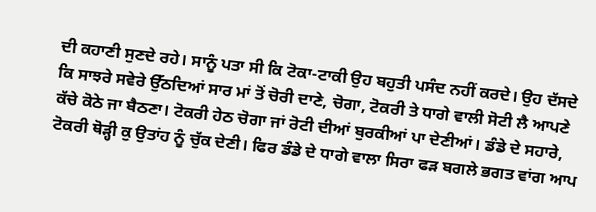ਦੀ ਕਹਾਣੀ ਸੁਣਦੇ ਰਹੇ। ਸਾਨੂੰ ਪਤਾ ਸੀ ਕਿ ਟੋਕਾ-ਟਾਕੀ ਉਹ ਬਹੁਤੀ ਪਸੰਦ ਨਹੀਂ ਕਰਦੇ। ਉਹ ਦੱਸਦੇ ਕਿ ਸਾਝਰੇ ਸਵੇਰੇ ਉੱਠਦਿਆਂ ਸਾਰ ਮਾਂ ਤੋਂ ਚੋਰੀ ਦਾਣੇ, ਚੋਗਾ, ਟੋਕਰੀ ਤੇ ਧਾਗੇ ਵਾਲੀ ਸੋਟੀ ਲੈ ਆਪਣੇ ਕੱਚੇ ਕੋਠੇ ਜਾ ਬੈਠਣਾ। ਟੋਕਰੀ ਹੇਠ ਚੋਗਾ ਜਾਂ ਰੋਟੀ ਦੀਆਂ ਬੁਰਕੀਆਂ ਪਾ ਦੇਣੀਆਂ। ਡੰਡੇ ਦੇ ਸਹਾਰੇ, ਟੋਕਰੀ ਥੋੜ੍ਹੀ ਕੁ ਉਤਾਂਹ ਨੂੰ ਚੁੱਕ ਦੇਣੀ। ਫਿਰ ਡੰਡੇ ਦੇ ਧਾਗੇ ਵਾਲਾ ਸਿਰਾ ਫੜ ਬਗਲੇ ਭਗਤ ਵਾਂਗ ਆਪ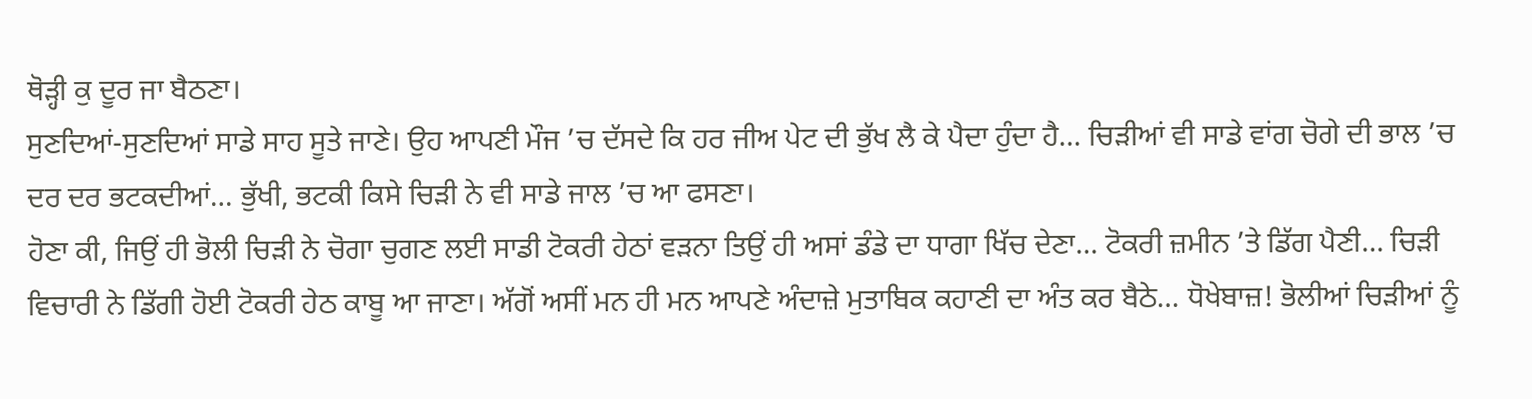ਥੋੜ੍ਹੀ ਕੁ ਦੂਰ ਜਾ ਬੈਠਣਾ।
ਸੁਣਦਿਆਂ-ਸੁਣਦਿਆਂ ਸਾਡੇ ਸਾਹ ਸੂਤੇ ਜਾਣੇ। ਉਹ ਆਪਣੀ ਮੌਜ ’ਚ ਦੱਸਦੇ ਕਿ ਹਰ ਜੀਅ ਪੇਟ ਦੀ ਭੁੱਖ ਲੈ ਕੇ ਪੈਦਾ ਹੁੰਦਾ ਹੈ… ਚਿੜੀਆਂ ਵੀ ਸਾਡੇ ਵਾਂਗ ਚੋਗੇ ਦੀ ਭਾਲ ’ਚ ਦਰ ਦਰ ਭਟਕਦੀਆਂ… ਭੁੱਖੀ, ਭਟਕੀ ਕਿਸੇ ਚਿੜੀ ਨੇ ਵੀ ਸਾਡੇ ਜਾਲ ’ਚ ਆ ਫਸਣਾ।
ਹੋਣਾ ਕੀ, ਜਿਉਂ ਹੀ ਭੋਲੀ ਚਿੜੀ ਨੇ ਚੋਗਾ ਚੁਗਣ ਲਈ ਸਾਡੀ ਟੋਕਰੀ ਹੇਠਾਂ ਵੜਨਾ ਤਿਉਂ ਹੀ ਅਸਾਂ ਡੰਡੇ ਦਾ ਧਾਗਾ ਖਿੱਚ ਦੇਣਾ… ਟੋਕਰੀ ਜ਼ਮੀਨ ’ਤੇ ਡਿੱਗ ਪੈਣੀ… ਚਿੜੀ ਵਿਚਾਰੀ ਨੇ ਡਿੱਗੀ ਹੋਈ ਟੋਕਰੀ ਹੇਠ ਕਾਬੂ ਆ ਜਾਣਾ। ਅੱਗੋਂ ਅਸੀਂ ਮਨ ਹੀ ਮਨ ਆਪਣੇ ਅੰਦਾਜ਼ੇ ਮੁਤਾਬਿਕ ਕਹਾਣੀ ਦਾ ਅੰਤ ਕਰ ਬੈਠੇ… ਧੋਖੇਬਾਜ਼! ਭੋਲੀਆਂ ਚਿੜੀਆਂ ਨੂੰ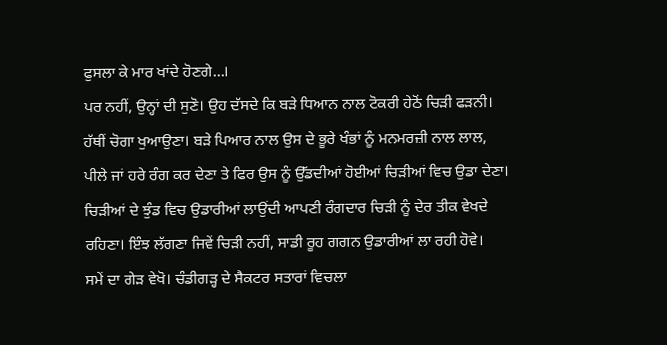ਫੁਸਲਾ ਕੇ ਮਾਰ ਖਾਂਦੇ ਹੋਣਗੇ…।
ਪਰ ਨਹੀਂ, ਉਨ੍ਹਾਂ ਦੀ ਸੁਣੋ। ਉਹ ਦੱਸਦੇ ਕਿ ਬੜੇ ਧਿਆਨ ਨਾਲ ਟੋਕਰੀ ਹੇਠੋਂ ਚਿੜੀ ਫੜਨੀ। ਹੱਥੀਂ ਚੋਗਾ ਖੁਆਉਣਾ। ਬੜੇ ਪਿਆਰ ਨਾਲ ਉਸ ਦੇ ਭੂਰੇ ਖੰਭਾਂ ਨੂੰ ਮਨਮਰਜ਼ੀ ਨਾਲ ਲਾਲ, ਪੀਲੇ ਜਾਂ ਹਰੇ ਰੰਗ ਕਰ ਦੇਣਾ ਤੇ ਫਿਰ ਉਸ ਨੂੰ ਉੱਡਦੀਆਂ ਹੋਈਆਂ ਚਿੜੀਆਂ ਵਿਚ ਉਡਾ ਦੇਣਾ। ਚਿੜੀਆਂ ਦੇ ਝੁੰਡ ਵਿਚ ਉਡਾਰੀਆਂ ਲਾਉਂਦੀ ਆਪਣੀ ਰੰਗਦਾਰ ਚਿੜੀ ਨੂੰ ਦੇਰ ਤੀਕ ਵੇਖਦੇ ਰਹਿਣਾ। ਇੰਝ ਲੱਗਣਾ ਜਿਵੇਂ ਚਿੜੀ ਨਹੀਂ, ਸਾਡੀ ਰੂਹ ਗਗਨ ਉਡਾਰੀਆਂ ਲਾ ਰਹੀ ਹੋਵੇ।
ਸਮੇਂ ਦਾ ਗੇੜ ਵੇਖੋ। ਚੰਡੀਗੜ੍ਹ ਦੇ ਸੈਕਟਰ ਸਤਾਰਾਂ ਵਿਚਲਾ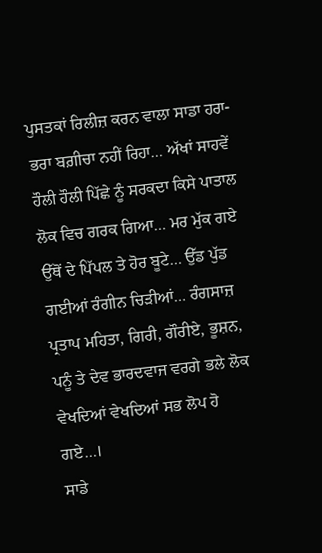ਪੁਸਤਕਾਂ ਰਿਲੀਜ਼ ਕਰਨ ਵਾਲਾ ਸਾਡਾ ਹਰਾ-ਭਰਾ ਬਗ਼ੀਚਾ ਨਹੀਂ ਰਿਹਾ… ਅੱਖਾਂ ਸਾਹਵੇਂ ਹੌਲੀ ਹੌਲੀ ਪਿੱਛੇ ਨੂੰ ਸਰਕਦਾ ਕਿਸੇ ਪਾਤਾਲ ਲੋਕ ਵਿਚ ਗਰਕ ਗਿਆ… ਮਰ ਮੁੱਕ ਗਏ ਉੱਥੋਂ ਦੇ ਪਿੱਪਲ ਤੇ ਹੋਰ ਬੂਟੇ… ਉੱਡ ਪੁੱਡ ਗਈਆਂ ਰੰਗੀਨ ਚਿੜੀਆਂ… ਰੰਗਸਾਜ਼ ਪ੍ਰਤਾਪ ਮਹਿਤਾ, ਗਿਰੀ, ਗੌਰੀਏ, ਭੂਸ਼ਨ, ਪਨੂੰ ਤੇ ਦੇਵ ਭਾਰਦਵਾਜ ਵਰਗੇ ਭਲੇ ਲੋਕ ਵੇਖਦਿਆਂ ਵੇਖਦਿਆਂ ਸਭ ਲੋਪ ਹੋ ਗਏ…।
ਸਾਡੇ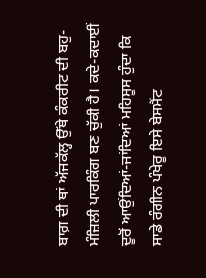ਬਾਗ਼ ਦੀ ਥਾਂ ਅੱਜਕੱਲ੍ਹ ਉੱਥੇ ਕੰਕਰੀਟ ਦੀ ਬਹੁ-ਮੰਜ਼ਿਲੀ ਪਾਰਕਿੰਗ ਬਣ ਚੁੱਕੀ ਹੈ। ਕਦੇ-ਕਦਾਈਂ ਦੂਰੋਂ ਆਉਂਦਿਆਂ-ਜਾਂਦਿਆਂ ਮਹਿਸੂਸ ਹੁੰਦਾ ਕਿ ਸਾਡੇ ਰੰਗੀਨ ਪੰਖੇਰੂ ਇਸੇ ਬੇਸਮੈਂਟ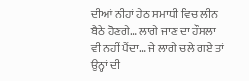ਦੀਆਂ ਨੀਹਾਂ ਹੇਠ ਸਮਾਧੀ ਵਿਚ ਲੀਨ ਬੈਠੇ ਹੋਣਗੇ… ਲਾਗੇ ਜਾਣ ਦਾ ਹੌਸਲਾ ਵੀ ਨਹੀਂ ਪੈਂਦਾ… ਜੇ ਲਾਗੇ ਚਲੇ ਗਏ ਤਾਂ ਉਨ੍ਹਾਂ ਦੀ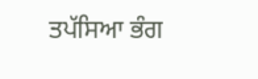ਤਪੱਸਿਆ ਭੰਗ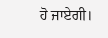ਹੋ ਜਾਏਗੀ।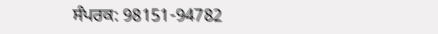ਸੰਪਰਕ: 98151-94782